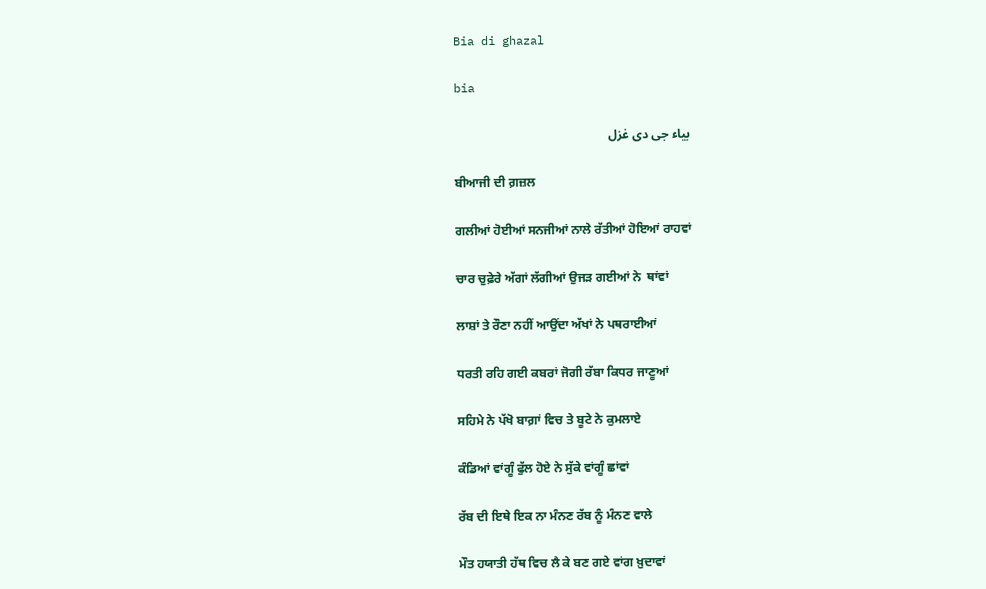Bia di ghazal

bia

بیاء جی دی غزل

ਬੀਆਜੀ ਦੀ ਗ਼ਜ਼ਲ

ਗਲੀਆਂ ਹੋਈਆਂ ਸਨਜੀਆਂ ਨਾਲੇ ਰੱਤੀਆਂ ਹੋਇਆਂ ਰਾਹਵਾਂ

ਚਾਰ ਚੁਫ਼ੇਰੇ ਅੱਗਾਂ ਲੱਗੀਆਂ ਉਜੜ ਗਈਆਂ ਨੇ  ਥਾਂਵਾਂ

ਲਾਸ਼ਾਂ ਤੇ ਰੌਣਾ ਨਹੀਂ ਆਉਂਦਾ ਅੱਖਾਂ ਨੇ ਪਥਰਾਈਆਂ

ਧਰਤੀ ਰਹਿ ਗਈ ਕਬਰਾਂ ਜੋਗੀ ਰੱਬਾ ਕਿਧਰ ਜਾਣੂਆਂ

ਸਹਿਮੇ ਨੇ ਪੱਖੋ ਬਾਗ਼ਾਂ ਵਿਚ ਤੇ ਬੂਟੇ ਨੇ ਕੁਮਲਾਏ

ਕੰਡਿਆਂ ਵਾਂਗੂੰ ਫੁੱਲ ਹੋਏ ਨੇ ਸੁੱਕੇ ਵਾਂਗੂੰ ਛਾਂਵਾਂ

ਰੱਬ ਦੀ ਇਥੇ ਇਕ ਨਾ ਮੰਨਣ ਰੱਬ ਨੂੰ ਮੰਨਣ ਵਾਲੇ

ਮੌਤ ਹਯਾਤੀ ਹੱਥ ਵਿਚ ਲੈ ਕੇ ਬਣ ਗਏ ਵਾਂਗ ਖ਼ੁਦਾਵਾਂ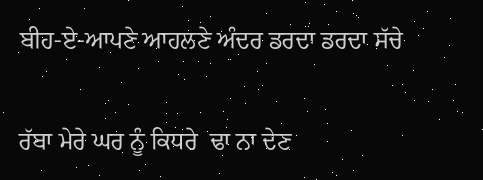ਬੀਹ-ਏ-ਆਪਣੇ ਆਹਲਣੇ ਅੰਦਰ ਡਰਦਾ ਡਰਦਾ ਸੱਚੇ

ਰੱਬਾ ਮੇਰੇ ਘਰ ਨੂੰ ਕਿਧਰੇ  ਢਾ ਨਾ ਦੇਣ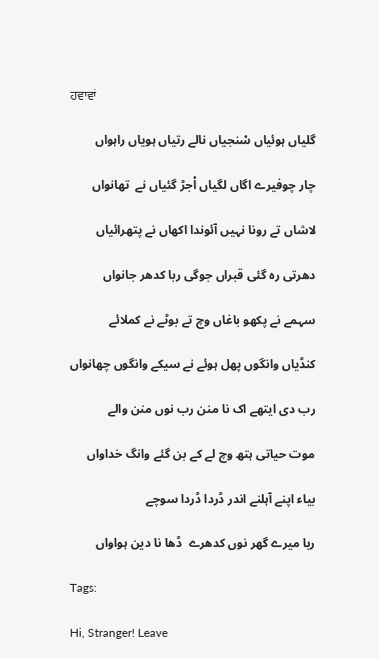ਹਵਾਵਾਂ

گلیاں ہوئیاں سْنجیاں نالے رتیاں ہویاں راہواں

چار چوفیرے اگاں لگیاں اْجڑ گئیاں نے  تھانواں

لاشاں تے رونا نہیں آئوندا اکھاں نے پتھرائیاں

دھرتی رہ گئی قبراں جوگی ربا کدھر جانواں

سہمے نے پکھو باغاں وچ تے بوٹے نے کملائے

کنڈیاں وانگوں پھل ہوئے نے سیکے وانگوں چھانواں

رب دی ایتھے اک نا منن رب نوں منن والے

موت حیاتی ہتھ وچ لے کے بن گئے وانگ خداواں

بیاء اپنے آہلنے اندر ڈردا ڈردا سوچے

ربا میرے گھر نوں کدھرے  ڈھا نا دین ہواواں

Tags:

Hi, Stranger! Leave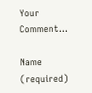Your Comment...

Name (required)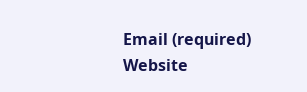Email (required)
Website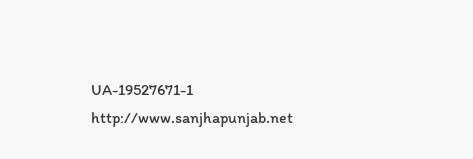UA-19527671-1 http://www.sanjhapunjab.net